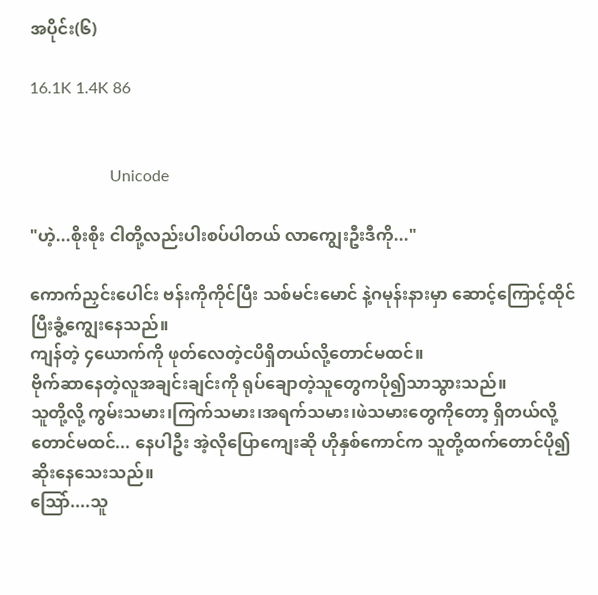အပိုင်း(၆)

16.1K 1.4K 86


                    Unicode

"ဟဲ့...စိုးစိုး ငါတို့လည်းပါးစပ်ပါတယ် လာကျွေးဦးဒီကို..."

ကောက်ညှင်းပေါင်း ဗန်းကိုကိုင်ပြီး သစ်မင်းမောင် နဲ့ဂမုန်းနားမှာ ဆောင့်ကြောင့်ထိုင်ပြီးခွံ့ကျွေးနေသည်။
ကျန်တဲ့ ၄ယောက်ကို ဖုတ်လေတဲ့ငပိရှိတယ်လို့တောင်မထင်။
ဗိုက်ဆာနေတဲ့လူအချင်းချင်းကို ရုပ်ချောတဲ့သူတွေကပို၍သာသွားသည်။
သူတို့လို့ ကွမ်းသမား၊ကြက်သမား၊အရက်သမား၊ဖဲသမားတွေကိုတော့ ရှိတယ်လို့တောင်မထင်... နေပါဦး အဲ့လိုပြောကျေးဆို ဟိုနှစ်ကောင်က သူတို့ထက်တောင်ပို၍ဆိုးနေသေးသည်။
သြော်....သူ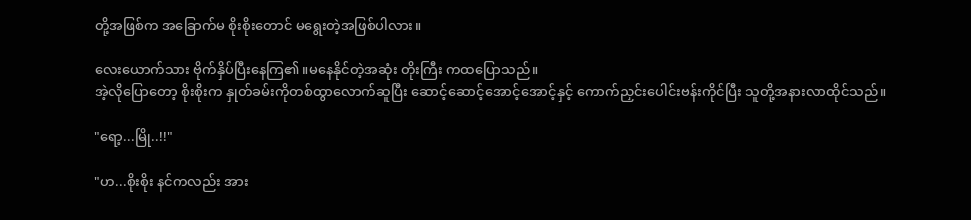တို့အဖြစ်က အခြောက်မ စိုးစိုးတောင် မရွေးတဲ့အဖြစ်ပါလား။

လေးယောက်သား ဗိုက်နှိပ်ပြီးနေကြ၏။မနေနိုင်တဲ့အဆုံး တိုးကြီး ကထပြောသည်။
အဲ့လိုပြောတော့ စိုးစိုးက နှုတ်ခမ်းကိုတစ်ထွာလောက်ဆူပြီး ဆောင့်ဆောင့်အောင့်အောင့်နှင့် ကောက်ညှင်းပေါင်းဗန်းကိုင်ပြီး သူတို့အနားလာထိုင်သည်။

"ရော့...မြို..!!"

"ဟ...စိုးစိုး နင်ကလည်း အား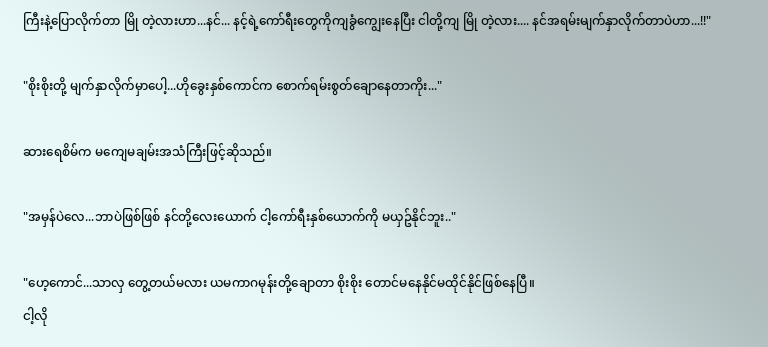ကြီးနဲ့ပြောလိုက်တာ မြို တဲ့လားဟာ...နင်... နင့်ရဲ့ကော်ရီးတွေကိုကျခွံကျွေးနေပြီး ငါတို့ကျ မြို တဲ့လား.... နင်အရမ်းမျက်နှာလိုက်တာပဲဟာ...!!"

"စိုးစိုးတို့ မျက်နှာလိုက်မှာပေါ့...ဟိုခွေးနှစ်ကောင်က စောက်ရမ်းစွတ်ချောနေတာကိုး..."

ဆားရေစိမ်က မကျေမချမ်းအသံကြီးဖြင့်ဆိုသည်။

"အမှန်ပဲလေ...ဘာပဲဖြစ်ဖြစ် နင်တို့လေးယောက် ငါ့ကော်ရီးနှစ်ယောက်ကို မယှဥ်နိုင်ဘူး.."

"ဟေ့ကောင်...သာလှ တွေ့တယ်မလား ယမကာဂမုန်းတို့ချောတာ စိုးစိုး တောင်မနေနိုင်မထိုင်နိုင်ဖြစ်နေပြီ။
ငါ့လို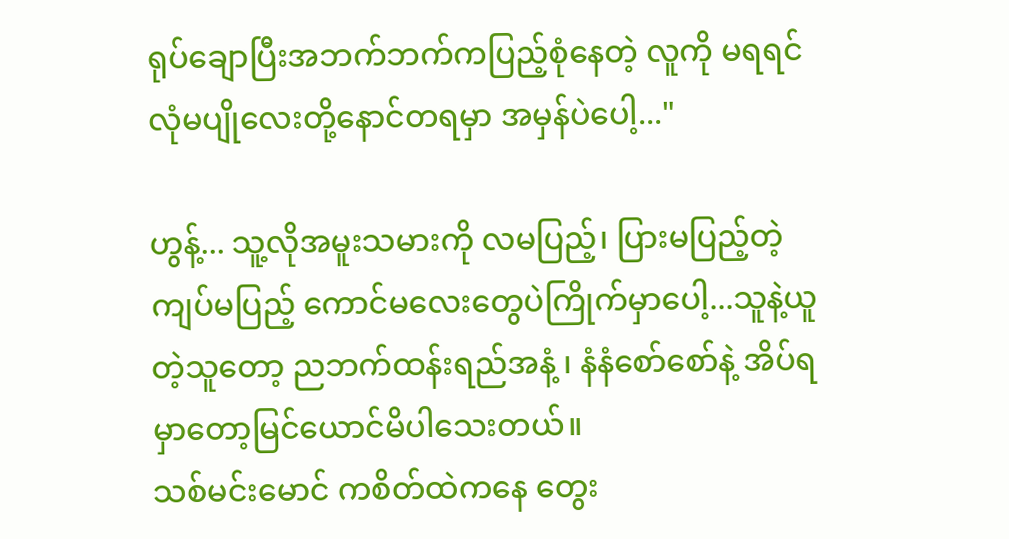ရုပ်ချောပြီးအဘက်ဘက်ကပြည့်စုံနေတဲ့ လူကို မရရင် လုံမပျိုလေးတို့နောင်တရမှာ အမှန်ပဲပေါ့..."

ဟွန့်... သူ့လိုအမူးသမားကို လမပြည့်၊ ပြားမပြည့်တဲ့ကျပ်မပြည့် ကောင်မလေးတွေပဲကြိုက်မှာပေါ့...သူနဲ့ယူတဲ့သူတော့ ညဘက်ထန်းရည်အနံ့ ၊ နံနံစော်စော်နဲ့ အိပ်ရမှာတော့မြင်ယောင်မိပါသေးတယ်။
သစ်မင်းမောင် ကစိတ်ထဲကနေ တွေး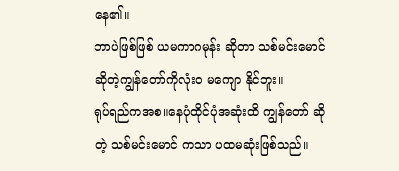နေ၏။
ဘာပဲဖြစ်ဖြစ် ယမကာဂမုန်း ဆိုတာ သစ်မင်းမောင်ဆိုတဲ့ကျွန်တော်ကိုလုံးဝ မကျော နိုင်ဘူး။
ရုပ်ရည်ကအစ။နေပုံထိုင်ပုံအဆုံးထိ ကျွန်တော် ဆိုတဲ့ သစ်မင်းမောင် ကသာ ပထမဆုံးဖြစ်သည်။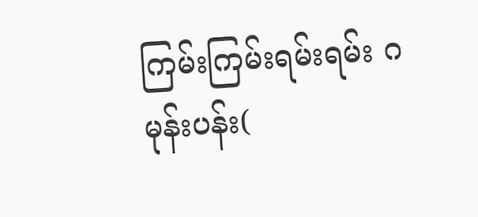ကြမ်းကြမ်းရမ်းရမ်း ဂမုန်းပန်း(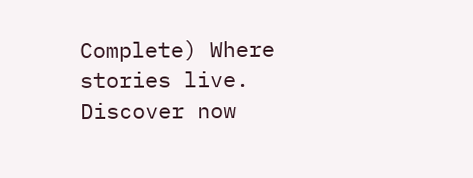Complete) Where stories live. Discover now